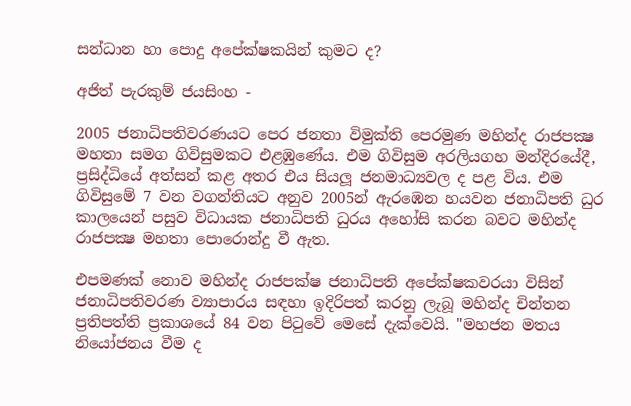සන්ධාන හා පොදු අපේක්ෂකයින් කුමට ද?

අජිත් පැරකුම් ජයසිංහ -

2005 ජනාධිපතිවරණයට පෙර ජනතා විමුක්ති පෙරමුණ මහින්ද රාජපක්‍ෂ මහතා සමග ගිවිසුමකට එළඹුණේය. එම ගිවිසුම අරලියගහ මන්දිරයේදී, ප්‍රසිද්ධියේ අත්සන් කළ අතර එය සියලූ ජනමාධ්‍යවල ද පළ විය. එම ගිවිසුමේ 7 වන වගන්තියට අනුව 2005න් ඇරඹෙන හයවන ජනාධිපති ධුර කාලයෙන් පසුව විධායක ජනාධිපති ධුරය අහෝසි කරන බවට මහින්ද රාජපක්‍ෂ මහතා පොරොන්දු වී ඇත.

එපමණක් නොව මහින්ද රාජපක්ෂ ජනාධිපති අපේක්ෂකවරයා විසින් ජනාධිපතිවරණ ව්‍යාපාරය සඳහා ඉදිරිපත් කරනු ලැබූ මහින්ද චින්තන ප්‍රතිපත්ති ප්‍රකාශයේ 84 වන පිටුවේ මෙසේ දැක්වෙයි. "මහජන මතය නියෝජනය වීම ද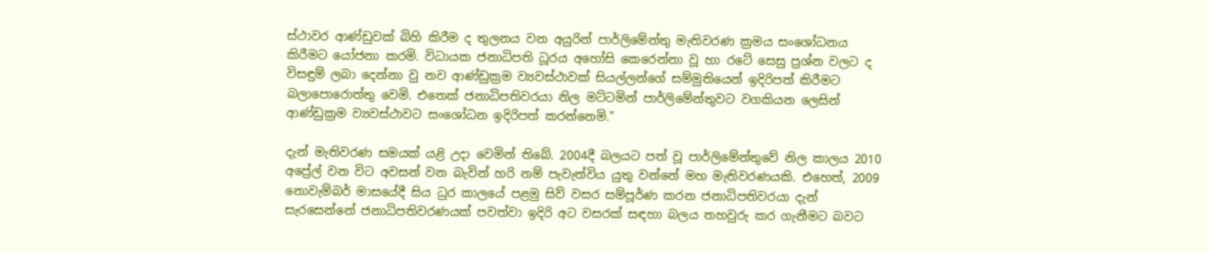ස්ථාවර ආණ්ඩුවක් බිහි කිරීම ද තුලනය වන අයුරින් පාර්ලිමේන්තු මැතිවරණ ක්‍රමය සංශෝධනය කිරීමට යෝජනා කරමි. විධායක ජනාධිපති ධූරය අහෝසි කෙරෙන්නා වූ හා රටේ සෙසු ප්‍රශ්න වලට ද විසඳුම් ලබා දෙන්නා වු නව ආණ්ඩුක්‍රම ව්‍යවස්ථාවක් සියල්ලන්ගේ සම්මුතියෙන් ඉදිරිපත් කිරීමට බලාපොරොත්තු වෙමි. එතෙක් ජනාධිපතිවරයා නිල මට්ටමින් පාර්ලිමේන්තුවට වගකියන ලෙසින් ආණ්ඩුක්‍රම ව්‍යවස්ථාවට සංශෝධන ඉදිරිපත් කරන්නෙමි."

දැන් මැතිවරණ සමයක් යළි උදා වෙමින් තිබේ. 2004දී බලයට පත් වූ පාර්ලිමේන්තුවේ නිල කාලය 2010 අප්‍රේල් වන විට අවසන් වන බැවින් හරි නම් පැවැත්විය යුතු වන්නේ මහ මැතිවරණයකි. එහෙත්, 2009 නොවැම්බර් මාසයේදී සිය ධුර කාලයේ පළමු සිව් වසර සම්පූර්ණ කරන ජනාධිපතිවරයා දැන් සැරසෙන්නේ ජනාධිපතිවරණයක් පවත්වා ඉදිරි අට වසරක් සඳහා බලය තහවුරු කර ගැනීමට බවට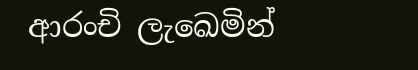ආරංචි ලැඛෙමින්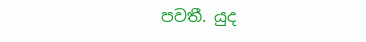පවතී. යුද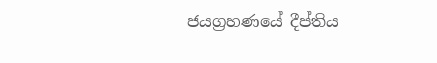ජයග්‍රහණයේ දීප්තිය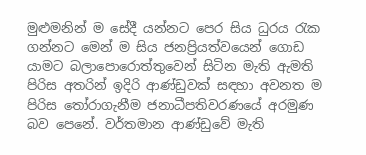මුළුමනින් ම සේදී යන්නට පෙර සිය ධුරය රැක ගන්නට මෙන් ම සිය ජනප්‍රියත්වයෙන් ගොඩ යාමට බලාපොරොත්තුවෙන් සිටින මැති ඇමති පිරිස අතරින් ඉදිරි ආණ්ඩුවක් සඳහා අවනත ම පිරිස තෝරාගැනීම ජනාධීපතිවරණයේ අරමුණ බව පෙනේ. වර්තමාන ආණ්ඩුවේ මැති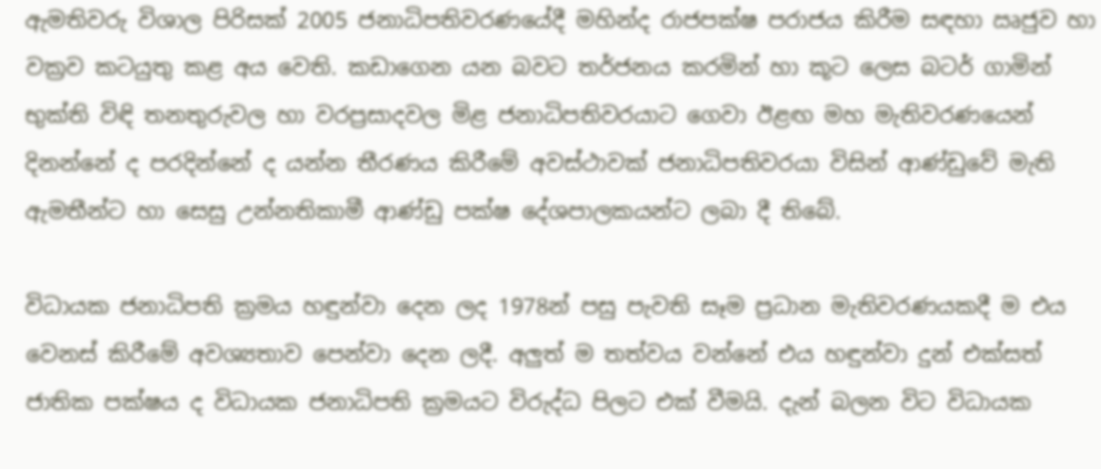ඇමතිවරු විශාල පිරිසක් 2005 ජනාධිපතිවරණයේදී මහින්ද රාජපක්ෂ පරාජය කිරීම සඳහා ඍජුව හා වක්‍රව කටයුතු කළ අය වෙති. කඩාගෙන යන බවට තර්ජනය කරමින් හා කූට ලෙස බටර් ගාමින් භුක්ති විඳි තනතුරුවල හා වරප්‍රසාදවල මිළ ජනාධිපතිවරයාට ගෙවා ඊළඟ මහ මැතිවරණයෙන් දිනන්නේ ද පරදින්නේ ද යන්න තීරණය කිරීමේ අවස්ථාවක් ජනාධිපතිවරයා විසින් ආණ්ඩුවේ මැති ඇමතීන්ට හා සෙසු උන්නතිකාමී ආණ්ඩු පක්ෂ දේශපාලකයන්ට ලබා දී තිබේ.

විධායක ජනාධිපති ක්‍රමය හඳුන්වා දෙන ලද 1978න් පසු පැවති සෑම ප්‍රධාන මැතිවරණයකදී ම එය වෙනස් කිරීමේ අවශ්‍යතාව පෙන්වා දෙන ලදී. අලුත් ම තත්වය වන්නේ එය හඳුන්වා දුන් එක්සත් ජාතික පක්ෂය ද විධායක ජනාධිපති ක්‍රමයට විරුද්ධ පිලට එක් වීමයි. දැන් බලන විට විධායක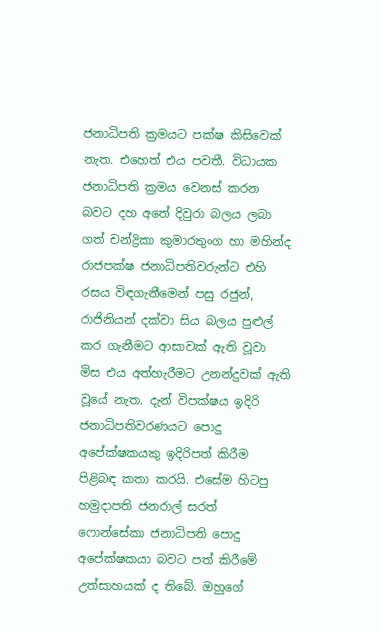ජනාධිපති ක්‍රමයට පක්ෂ කිසිවෙක් නැත. එහෙත් එය පවතී. විධායක ජනාධිපති ක්‍රමය වෙනස් කරන බවට දහ අතේ දිවුරා බලය ලබා ගත් චන්ද්‍රිකා කුමාරතුංග හා මහින්ද රාජපක්ෂ ජනාධිපතිවරුන්ට එහි රසය විඳගැනීමෙන් පසු රජුන්, රාජිනියන් දක්වා සිය බලය පුළුල් කර ගැනීමට ආසාවක් ඇති වූවා මිස එය අත්හැරීමට උනන්දුවක් ඇති වූයේ නැත. දැන් විපක්ෂය ඉදිරි ජනාධිපතිවරණයට පොදු අපේක්ෂකයකු ඉදිරිපත් කිරීම පිළිබඳ කතා කරයි. එසේම හිටපු හමුදාපති ජනරාල් සරත් ෆොන්සේකා ජනාධිපති පොදු අපේක්ෂකයා බවට පත් කිරීමේ උත්සාහයක් ද තිබේ. ඔහුගේ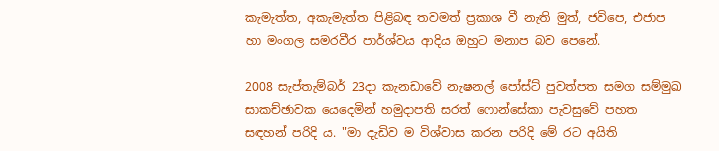කැමැත්ත, අකැමැත්ත පිළිබඳ තවමත් ප්‍රකාශ වී නැති මුත්, ජවිපෙ, එජාප හා මංගල සමරවීර පාර්ශ්වය ආදිය ඔහුට මනාප බව පෙනේ.

2008 සැප්තැම්බර් 23දා කැනඩාවේ නැෂනල් පෝස්ට් පුවත්පත සමග සම්මුඛ සාකච්ඡාවක යෙදෙමින් හමුදාපති සරත් ෆොන්සේකා පැවසුවේ පහත සඳහන් පරිදි ය. "මා දැඩිව ම විශ්වාස කරන පරිදි මේ රට අයිති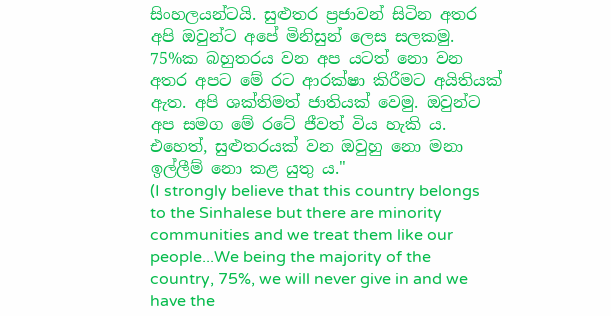සිංහලයන්ටයි. සුළුතර ප්‍රජාවන් සිටින අතර අපි ඔවුන්ට අපේ මිනිසුන් ලෙස සලකමු. 75%ක බහුතරය වන අප යටත් නො වන අතර අපට මේ රට ආරක්ෂා කිරීමට අයිතියක් ඇත. අපි ශක්තිමත් ජාතියක් වෙමු. ඔවුන්ට අප සමග මේ රටේ ජීවත් විය හැකි ය. එහෙත්, සුළුතරයක් වන ඔවුහු නො මනා ඉල්ලීම් නො කළ යුතු ය."
(I strongly believe that this country belongs to the Sinhalese but there are minority communities and we treat them like our people...We being the majority of the country, 75%, we will never give in and we have the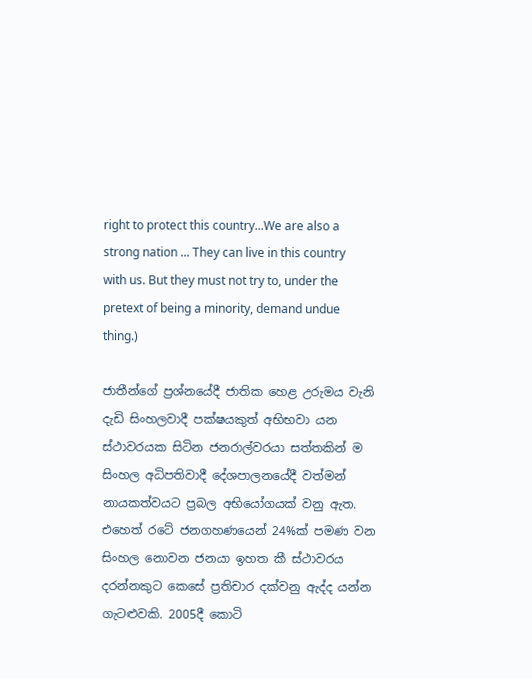right to protect this country...We are also a strong nation ... They can live in this country with us. But they must not try to, under the pretext of being a minority, demand undue thing.)

ජාතීන්ගේ ප්‍රශ්නයේදී ජාතික හෙළ උරුමය වැනි දැඩි සිංහලවාදී පක්ෂයකුත් අභිභවා යන ස්ථාවරයක සිටින ජනරාල්වරයා සත්තකින් ම සිංහල අධිපතිවාදී දේශපාලනයේදී වත්මන් නායකත්වයට ප්‍රබල අභියෝගයක් වනු ඇත. එහෙත් රටේ ජනගහණයෙන් 24%ක් පමණ වන සිංහල නොවන ජනයා ඉහත කී ස්ථාවරය දරන්නකුට කෙසේ ප්‍රතිචාර දක්වනු ඇද්ද යන්න ගැටළුවකි. 2005දී කොටි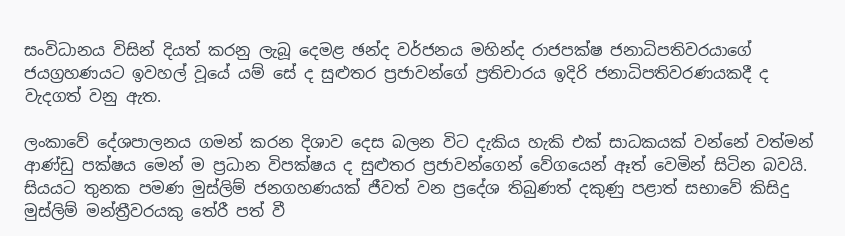සංවිධානය විසින් දියත් කරනු ලැබූ දෙමළ ඡන්ද වර්ජනය මහින්ද රාජපක්ෂ ජනාධිපතිවරයාගේ ජයග්‍රහණයට ඉවහල් වූයේ යම් සේ ද සුළුතර ප්‍රජාවන්ගේ ප්‍රතිචාරය ඉදිරි ජනාධිපතිවරණයකදී ද වැදගත් වනු ඇත.

ලංකාවේ දේශපාලනය ගමන් කරන දිශාව දෙස බලන විට දැකිය හැකි එක් සාධකයක් වන්නේ වත්මන් ආණ්ඩු පක්ෂය මෙන් ම ප්‍රධාන විපක්ෂය ද සුළුතර ප්‍රජාවන්ගෙන් වේගයෙන් ඈත් වෙමින් සිටින බවයි. සියයට තුනක පමණ මුස්ලිම් ජනගහණයක් ජීවත් වන ප්‍රදේශ තිබුණත් දකුණු පළාත් සභාවේ කිසිදු මුස්ලිම් මන්ත්‍රීවරයකු තේරී පත් වී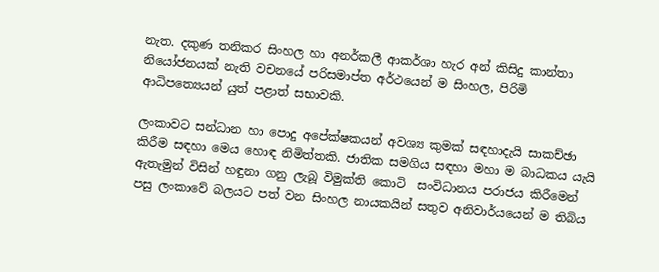නැත. දකුණ තනිකර සිංහල හා අනර්කලී ආකර්ශා හැර අන් කිසිදු කාන්තා නියෝජනයක් නැති වචනයේ පරිසමාප්ත අර්ථයෙන් ම සිංහල, පිරිමි ආධිපත්‍යෙයන් යුත් පළාත් සභාවකි.

ලංකාවට සන්ධාන හා පොදු අපේක්ෂකයන් අවශ්‍ය කුමක් සඳහාදැයි සාකච්ඡා කිරීම සඳහා මෙය හොඳ නිමිත්තකි. ජාතික සමගිය සඳහා මහා ම බාධකය යැයි ඇතැමුන් විසින් හඳුනා ගනු ලැබූ විමුක්ති කොටි  සංවිධානය පරාජය කිරීමෙන් පසු ලංකාවේ බලයට පත් වන සිංහල නායකයින් සතුව අනිවාර්යයෙන් ම තිබිය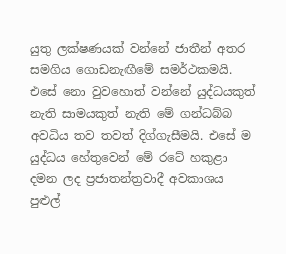යුතු ලක්ෂණයක් වන්නේ ජාතීන් අතර සමගිය ගොඩනැඟීමේ සමර්ථකමයි. එසේ නො වුවහොත් වන්නේ යුද්ධයකුත් නැති සාමයකුත් නැති මේ ගන්ධබ්බ අවධිය තව තවත් දිග්ගැසීමයි. එසේ ම යුද්ධය හේතුවෙන් මේ රටේ හකුළා දමන ලද ප්‍රජාතන්ත්‍රවාදී අවකාශය පුළුල්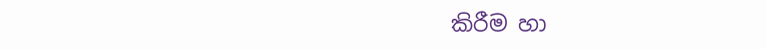කිරීම හා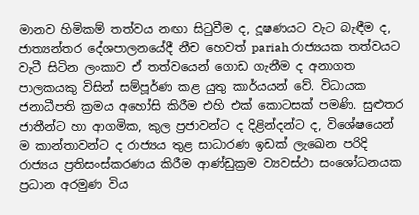මානව හිමිකම් තත්වය නඟා සිටුවීම ද, දූෂණයට වැට බැඳීම ද, ජාත්‍යන්තර දේශපාලනයේදී නීච හෙවත් pariah රාජ්‍යයක තත්වයට වැටී සිටින ලංකාව ඒ තත්වයෙන් ගොඩ ගැනීම ද අනාගත පාලකයකු විසින් සම්පූර්ණ කළ යුතු කාර්යයන් වේ. විධායක ජනාධීපති ක්‍රමය අහෝසි කිරීම එහි එක් කොටසක් පමණි. සුළුතර ජාතීන්ට හා ආගමික, කුල ප්‍රජාවන්ට ද දිළින්දන්ට ද, විශේෂයෙන් ම කාන්තාවන්ට ද රාජ්‍යය තුළ සාධාරණ ඉඩක් ලැඛෙන පරිදි රාජ්‍යය ප්‍රතිසංස්කරණය කිරීම ආණ්ඩුක්‍රම ව්‍යවස්ථා සංශෝධනයක ප්‍රධාන අරමුණ විය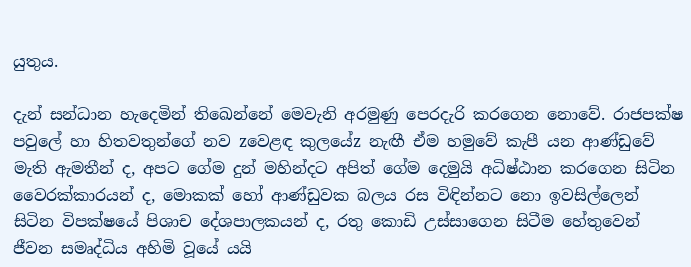යුතුය.

දැන් සන්ධාන හැදෙමින් තිඛෙන්නේ මෙවැනි අරමුණු පෙරදැරි කරගෙන නොවේ. රාජපක්ෂ පවුලේ හා හිතවතුන්ගේ නව zවෙළඳ කුලයේz නැඟී ඒම හමුවේ කැපී යන ආණ්ඩුවේ මැති ඇමතීන් ද, අපට ගේම දුන් මහින්දට අපිත් ගේම දෙමුයි අධිෂ්ඨාන කරගෙන සිටින වෛරක්කාරයන් ද, මොකක් හෝ ආණ්ඩුවක බලය රස විඳින්නට නො ඉවසිල්ලෙන් සිටින විපක්ෂයේ පිශාච දේශපාලකයන් ද, රතු කොඩි උස්සාගෙන සිටීම හේතුවෙන් ජීවන සමෘද්ධිය අහිමි වූයේ යයි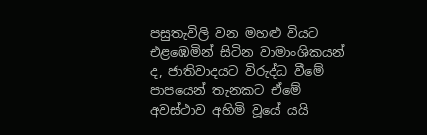පසුතැවිලි වන මහළු වියට එළඹෙමින් සිටින වාමාංශිකයන් ද, ජාතිවාදයට විරුද්ධ වීමේ පාපයෙන් තැනකට ඒමේ අවස්ථාව අහිමි වූයේ යයි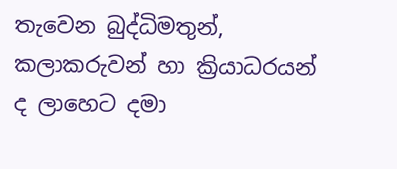තැවෙන බුද්ධිමතුන්, කලාකරුවන් හා ක්‍රියාධරයන් ද ලාහෙට දමා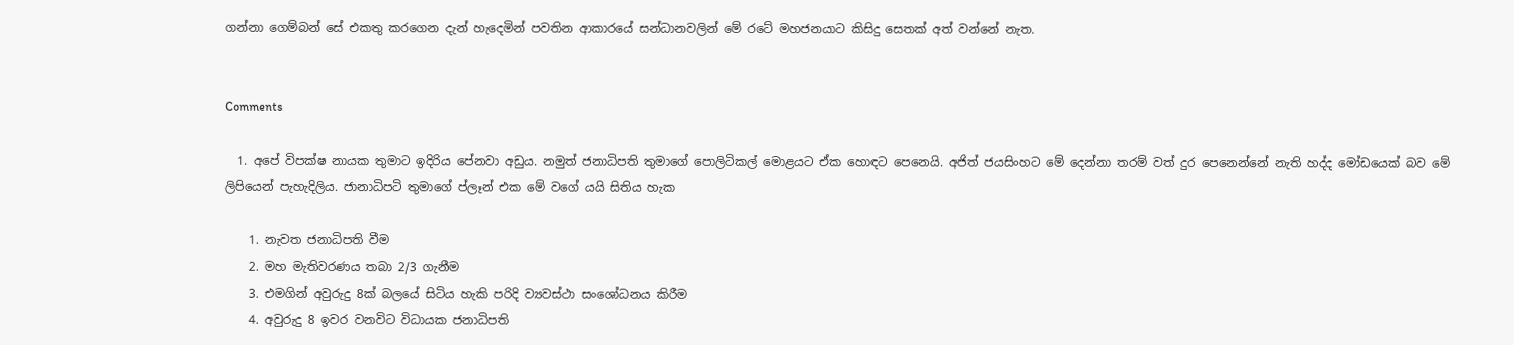ගන්නා ගෙම්බන් සේ එකතු කරගෙන දැන් හැදෙමින් පවතින ආකාරයේ සන්ධානවලින් මේ රටේ මහජනයාට කිසිදු සෙතක් අත් වන්නේ නැත.


Comments

  1. අපේ විපක්ෂ නායක තුමාට ඉදිරිය පේනවා අඩුය. නමුත් ජනාධිපති තුමාගේ පොලිටිකල් මොළයට ඒක හොඳට පෙනෙයි. අජිත් ජයසිංහට මේ දෙන්නා තරම් වත් දුර පෙනෙන්නේ නැති හද්ද මෝඩයෙක් බව මේ ලිපියෙන් පැහැදිලිය. ජානාධිපටි තුමාගේ ප්ලෑන් එක මේ වගේ යයි සිතිය හැක

    1. නැවත ජනාධිපති වීම
    2. මහ මැතිවරණය තබා 2/3 ගැනීම
    3. එමගින් අවුරුදු 8ක් බලයේ සිටිය හැකි පරිදි ව්‍යවස්ථා සංශෝධනය කිරීම
    4. අවුරුදු 8 ඉවර වනවිට විධායක ජනාධිපති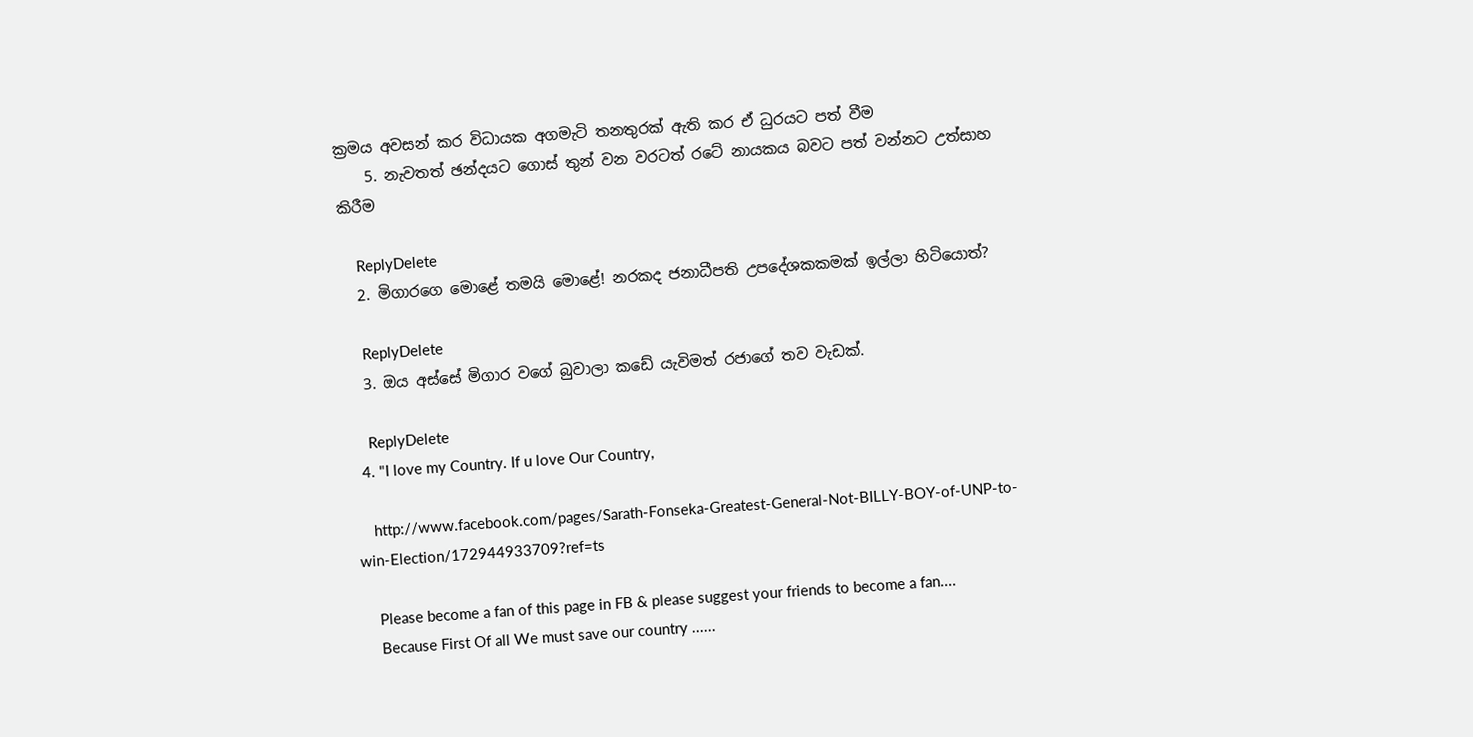ක්‍රමය අවසන් කර විධායක අගමැටි තනතුරක් ඇති කර ඒ ධුරයට පත් වීම
    5. නැවතත් ඡන්දයට ගොස් තුන් වන වරටත් රටේ නායකය බවට පත් වන්නට උත්සාහ කිරීම

    ReplyDelete
  2. මිගාරගෙ මොළේ තමයි මොළේ! නරකද ජනාධීපති උපදේශකකමක් ඉල්ලා හිටියොත්?

    ReplyDelete
  3. ඔය අස්සේ මිගාර වගේ බුවාලා කඩේ යැවිමත් රජාගේ තව වැඩක්.

    ReplyDelete
  4. "I love my Country. If u love Our Country,

    http://www.facebook.com/pages/Sarath-Fonseka-Greatest-General-Not-BILLY-BOY-of-UNP-to-win-Election/172944933709?ref=ts

    Please become a fan of this page in FB & please suggest your friends to become a fan....
    Because First Of all We must save our country ......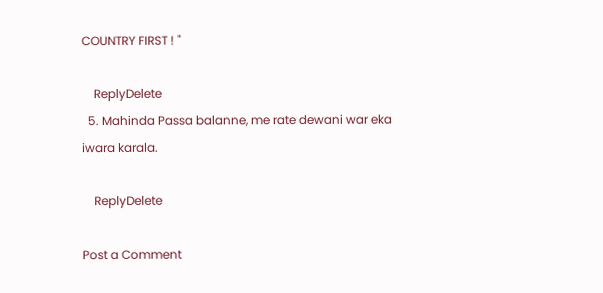COUNTRY FIRST ! "

    ReplyDelete
  5. Mahinda Passa balanne, me rate dewani war eka iwara karala.

    ReplyDelete

Post a Comment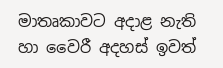මාතෘකාවට අදාළ නැති හා වෛරී අදහස් ඉවත්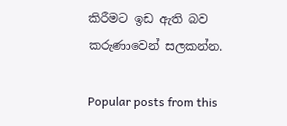කිරීමට ඉඩ ඇති බව කරුණාවෙන් සලකන්න.

Popular posts from this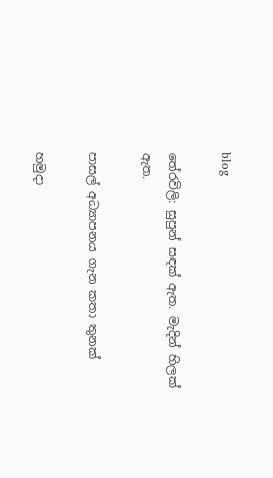blog

තේරවිලි: සුපුන් සඳක් ඇත. මැදින් හිලක් ඇත.

පාසල් අධ්‍යාපනය ගැන කතා තුනක්

හමුදා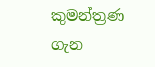කුමන්ත්‍රණ ගැන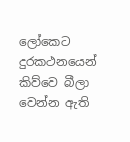ලෝකෙට දුරකථනයෙන් කිව්වෙ බීලා වෙන්න ඇති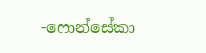-ෆොන්සේකා